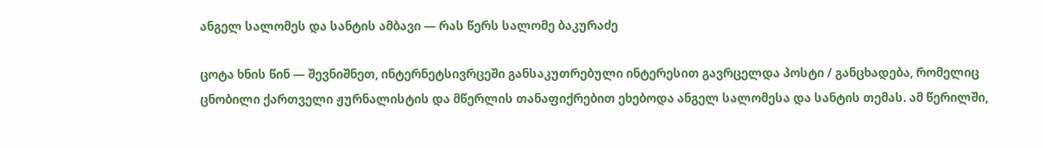ანგელ სალომეს და სანტის ამბავი — რას წერს სალომე ბაკურაძე

ცოტა ხნის წინ — შევნიშნეთ, ინტერნეტსივრცეში განსაკუთრებული ინტერესით გავრცელდა პოსტი / განცხადება, რომელიც ცნობილი ქართველი ჟურნალისტის და მწერლის თანაფიქრებით ეხებოდა ანგელ სალომესა და სანტის თემას. ამ წერილში,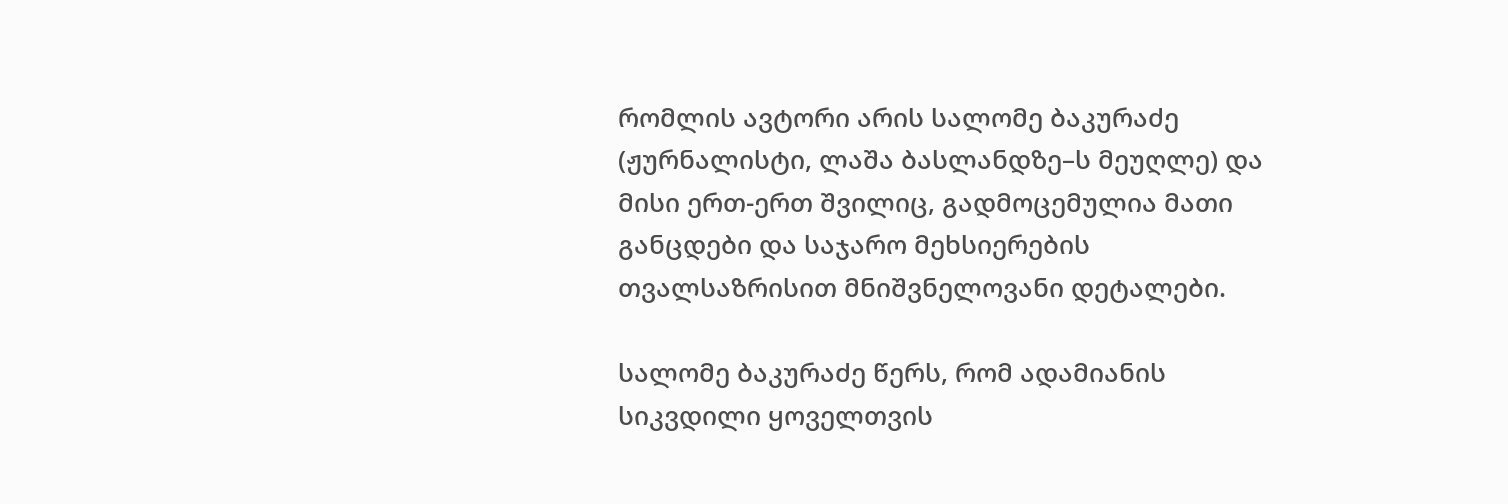რომლის ავტორი არის სალომე ბაკურაძე (ჟურნალისტი, ლაშა ბასლანდზე–ს მეუღლე) და მისი ერთ-ერთ შვილიც, გადმოცემულია მათი განცდები და საჯარო მეხსიერების თვალსაზრისით მნიშვნელოვანი დეტალები.

სალომე ბაკურაძე წერს, რომ ადამიანის სიკვდილი ყოველთვის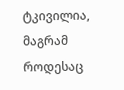ტკივილია, მაგრამ როდესაც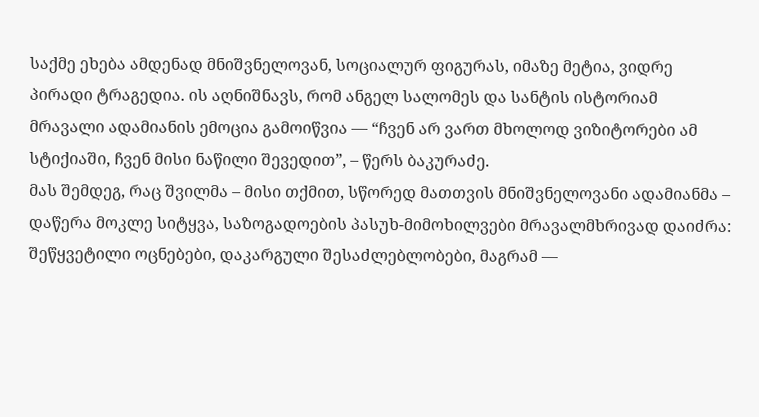საქმე ეხება ამდენად მნიშვნელოვან, სოციალურ ფიგურას, იმაზე მეტია, ვიდრე პირადი ტრაგედია. ის აღნიშნავს, რომ ანგელ სალომეს და სანტის ისტორიამ მრავალი ადამიანის ემოცია გამოიწვია — “ჩვენ არ ვართ მხოლოდ ვიზიტორები ამ სტიქიაში, ჩვენ მისი ნაწილი შევედით”, – წერს ბაკურაძე.
მას შემდეგ, რაც შვილმა – მისი თქმით, სწორედ მათთვის მნიშვნელოვანი ადამიანმა – დაწერა მოკლე სიტყვა, საზოგადოების პასუხ-მიმოხილვები მრავალმხრივად დაიძრა: შეწყვეტილი ოცნებები, დაკარგული შესაძლებლობები, მაგრამ —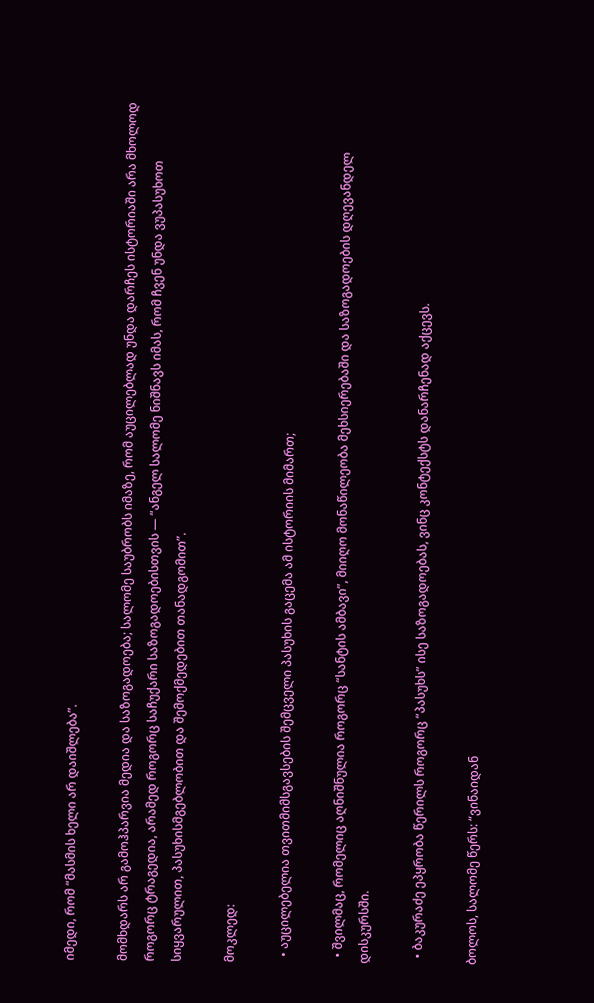იმედი, რომ “მასმის ხელი არ დაიშლება”.

მომხდარს არ გამოჰპარვია მედია და საზოგადოება; სალომე საუბრობს იმაზე, რომ აუცილებლად უნდა დარჩეს ისტორიაში არა მხოლოდ როგორც ტრაგედია, არამედ როგორც საჩუქარი საზოგადოებისთვის — “ანგელ სალომე ნიშნავს იმას, რომ ჩვენ უნდა ვუპასუხოთ სიყვარულით, პასუხისმგებლობით და შემოქმედებით თანადგომით”.

მოკლედ:

  • აუცილებელია თვითმიმსგავსების შემცველი პასუხის გაცემა ამ ისტორიის მიმართ;

  • შვილმაც, რომელიც აღნიშნულია როგორც “სანტის ამბავი”, მიიღო მონაწილეობა მეხსიერებაში და საზოგადოების დღევანდელ დისკურსში.

  • ბაკურაძე ეპყრობა წერილს როგორც “პასუხს” ისე საზოგადოებას, ვინც კონტექსტს დანარჩენად აქცევს.

ბოლოს, სალომე წერს: “ვინაიდან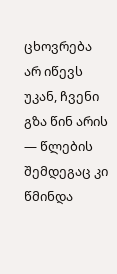ცხოვრება არ იწევს უკან, ჩვენი გზა წინ არის — წლების შემდეგაც კი წმინდა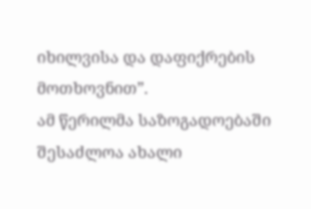იხილვისა და დაფიქრების მოთხოვნით”.
ამ წერილმა საზოგადოებაში შესაძლოა ახალი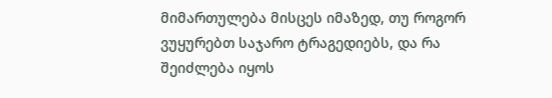მიმართულება მისცეს იმაზედ, თუ როგორ ვუყურებთ საჯარო ტრაგედიებს, და რა შეიძლება იყოს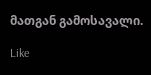მათგან გამოსავალი.

Like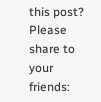this post? Please share to your friends: